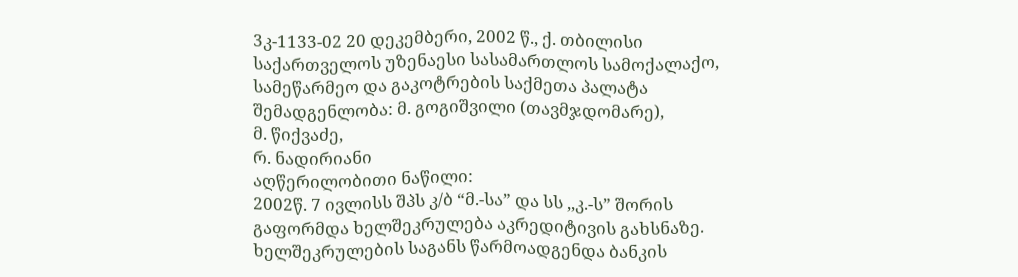3კ-1133-02 20 დეკემბერი, 2002 წ., ქ. თბილისი
საქართველოს უზენაესი სასამართლოს სამოქალაქო, სამეწარმეო და გაკოტრების საქმეთა პალატა
შემადგენლობა: მ. გოგიშვილი (თავმჯდომარე),
მ. წიქვაძე,
რ. ნადირიანი
აღწერილობითი ნაწილი:
2002წ. 7 ივლისს შპს კ/ბ “მ.-სა” და სს ,,კ.-ს” შორის გაფორმდა ხელშეკრულება აკრედიტივის გახსნაზე. ხელშეკრულების საგანს წარმოადგენდა ბანკის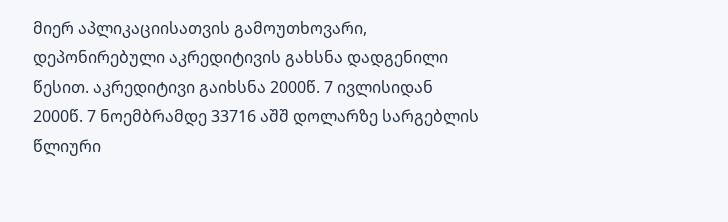მიერ აპლიკაციისათვის გამოუთხოვარი, დეპონირებული აკრედიტივის გახსნა დადგენილი წესით. აკრედიტივი გაიხსნა 2000წ. 7 ივლისიდან 2000წ. 7 ნოემბრამდე 33716 აშშ დოლარზე სარგებლის წლიური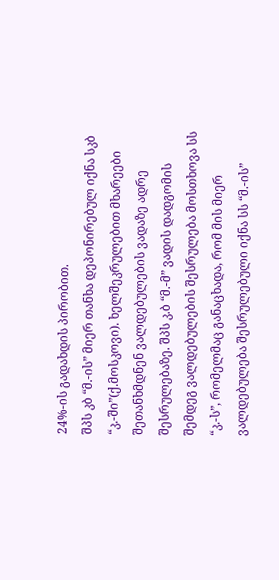24%-ის გადახდის პირობით.
შპს კბ “მ.-ის” მიერ თანხა დეპონირებულ იქნა სკბ “კ.-ში”(ქ.მოსკოვი). ხელშეკრულებით მხარეები შეთანხმდნენ ვალდებულების ვადაზე ადრე შესრულებაზე. შპს კ.ბ “მ.-მ” ვადის დადგომის შემდეგ ვალდებულების შესრულება მოსთხოვა სს “კ.-ს”, რომელმაც განაცხადა, რომ მის მიერ ვალდებულება შესრულებული იქნა სს “მ.-ის”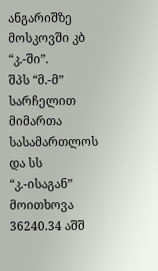ანგარიშზე მოსკოვში კბ “კ.-ში”.
შპს “მ.-მ” სარჩელით მიმართა სასამართლოს და სს “კ.-ისაგან” მოითხოვა 36240.34 აშშ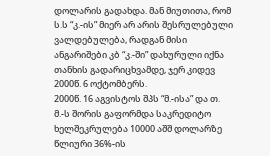დოლარის გადახდა. მან მიუთითა, რომ ს.ს “კ.-ის” მიერ არ არის შესრულებული ვალდებულება, რადგან მისი ანგარიშები კბ “კ.-ში” დახურული იქნა თანხის გადარიცხვამდე, ჯერ კიდევ 2000წ. 6 ოქტომბერს.
2000წ. 16 აგვისტოს შპს “მ.-ისა” და თ. მ.-ს შორის გაფორმდა საკრედიტო ხელშეკრულება 10000 აშშ დოლარზე წლიური 36%-ის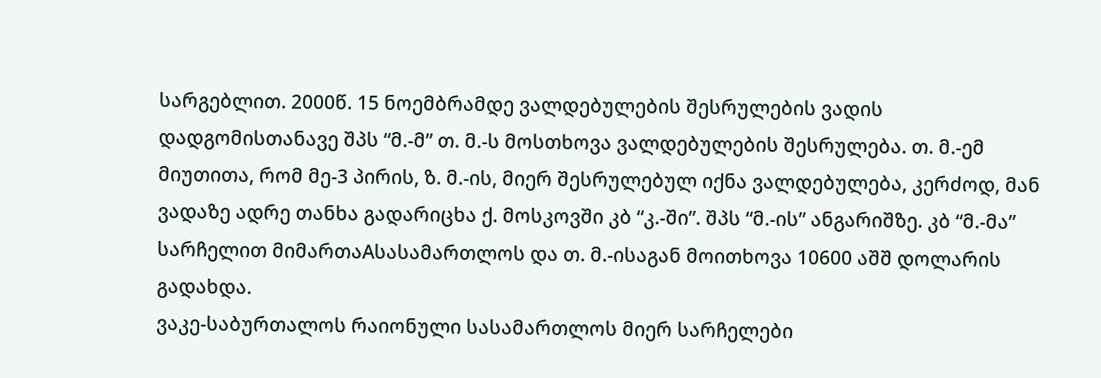სარგებლით. 2000წ. 15 ნოემბრამდე ვალდებულების შესრულების ვადის დადგომისთანავე შპს “მ.-მ” თ. მ.-ს მოსთხოვა ვალდებულების შესრულება. თ. მ.-ემ მიუთითა, რომ მე-3 პირის, ზ. მ.-ის, მიერ შესრულებულ იქნა ვალდებულება, კერძოდ, მან ვადაზე ადრე თანხა გადარიცხა ქ. მოსკოვში კბ “კ.-ში”. შპს “მ.-ის” ანგარიშზე. კბ “მ.-მა” სარჩელით მიმართაAსასამართლოს და თ. მ.-ისაგან მოითხოვა 10600 აშშ დოლარის გადახდა.
ვაკე-საბურთალოს რაიონული სასამართლოს მიერ სარჩელები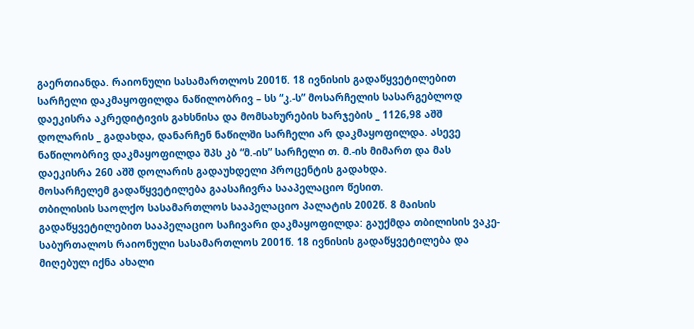გაერთიანდა. რაიონული სასამართლოს 2001წ. 18 ივნისის გადაწყვეტილებით სარჩელი დაკმაყოფილდა ნაწილობრივ – სს “კ.-ს” მოსარჩელის სასარგებლოდ დაეკისრა აკრედიტივის გახსნისა და მომსახურების ხარჯების _ 1126,98 აშშ დოლარის _ გადახდა, დანარჩენ ნაწილში სარჩელი არ დაკმაყოფილდა. ასევე ნაწილობრივ დაკმაყოფილდა შპს კბ “მ.-ის” სარჩელი თ. მ.-ის მიმართ და მას დაეკისრა 260 აშშ დოლარის გადაუხდელი პროცენტის გადახდა.
მოსარჩელემ გადაწყვეტილება გაასაჩივრა სააპელაციო წესით.
თბილისის საოლქო სასამართლოს სააპელაციო პალატის 2002წ. 8 მაისის გადაწყვეტილებით სააპელაციო საჩივარი დაკმაყოფილდა: გაუქმდა თბილისის ვაკე-საბურთალოს რაიონული სასამართლოს 2001წ. 18 ივნისის გადაწყვეტილება და მიღებულ იქნა ახალი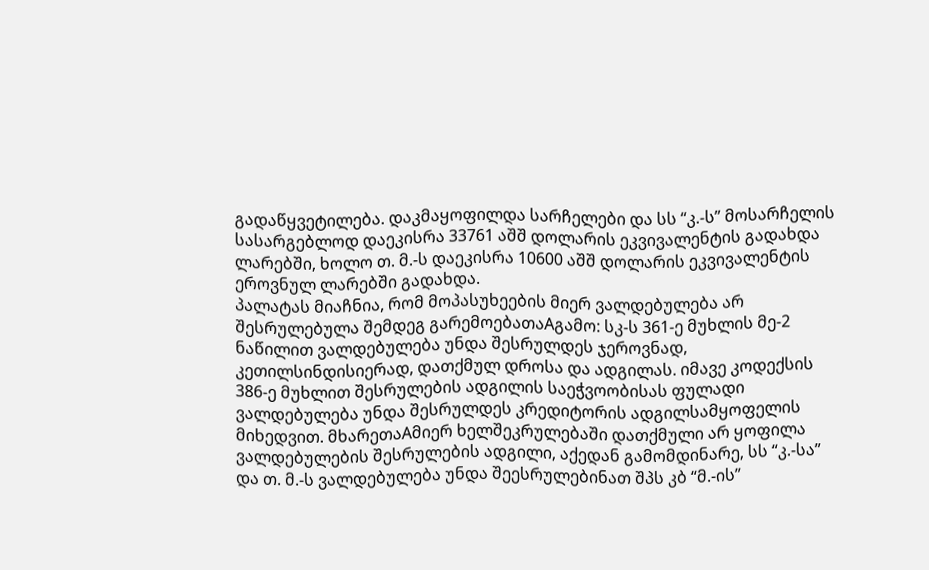გადაწყვეტილება. დაკმაყოფილდა სარჩელები და სს “კ.-ს” მოსარჩელის სასარგებლოდ დაეკისრა 33761 აშშ დოლარის ეკვივალენტის გადახდა ლარებში, ხოლო თ. მ.-ს დაეკისრა 10600 აშშ დოლარის ეკვივალენტის ეროვნულ ლარებში გადახდა.
პალატას მიაჩნია, რომ მოპასუხეების მიერ ვალდებულება არ შესრულებულა შემდეგ გარემოებათაAგამო: სკ-ს 361-ე მუხლის მე-2 ნაწილით ვალდებულება უნდა შესრულდეს ჯეროვნად, კეთილსინდისიერად, დათქმულ დროსა და ადგილას. იმავე კოდექსის 386-ე მუხლით შესრულების ადგილის საეჭვოობისას ფულადი ვალდებულება უნდა შესრულდეს კრედიტორის ადგილსამყოფელის მიხედვით. მხარეთაAმიერ ხელშეკრულებაში დათქმული არ ყოფილა ვალდებულების შესრულების ადგილი, აქედან გამომდინარე, სს “კ.-სა” და თ. მ.-ს ვალდებულება უნდა შეესრულებინათ შპს კბ “მ.-ის”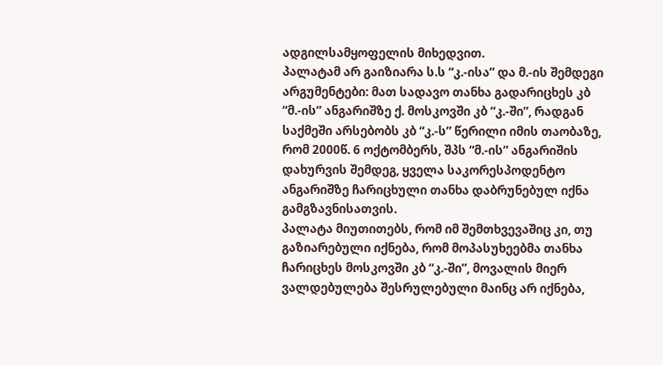ადგილსამყოფელის მიხედვით.
პალატამ არ გაიზიარა ს.ს “კ.-ისა” და მ.-ის შემდეგი არგუმენტები: მათ სადავო თანხა გადარიცხეს კბ “მ.-ის” ანგარიშზე ქ. მოსკოვში კბ “კ.-ში”, რადგან საქმეში არსებობს კბ “კ.-ს” წერილი იმის თაობაზე, რომ 2000წ. 6 ოქტომბერს, შპს “მ.-ის” ანგარიშის დახურვის შემდეგ, ყველა საკორესპოდენტო ანგარიშზე ჩარიცხული თანხა დაბრუნებულ იქნა გამგზავნისათვის.
პალატა მიუთითებს, რომ იმ შემთხვევაშიც კი, თუ გაზიარებული იქნება, რომ მოპასუხეებმა თანხა ჩარიცხეს მოსკოვში კბ “კ.-ში”, მოვალის მიერ ვალდებულება შესრულებული მაინც არ იქნება,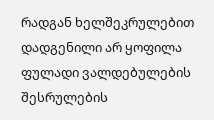რადგან ხელშეკრულებით დადგენილი არ ყოფილა ფულადი ვალდებულების შესრულების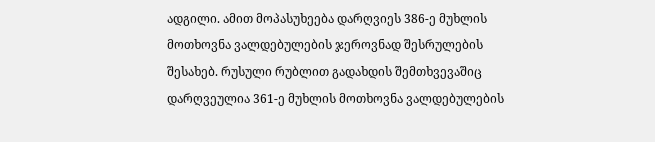ადგილი. ამით მოპასუხეება დარღვიეს 386-ე მუხლის მოთხოვნა ვალდებულების ჯეროვნად შესრულების შესახებ. რუსული რუბლით გადახდის შემთხვევაშიც დარღვეულია 361-ე მუხლის მოთხოვნა ვალდებულების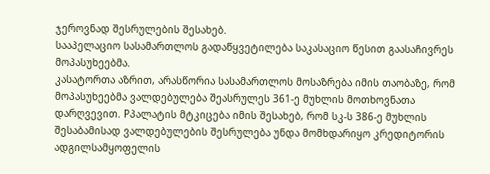ჯეროვნად შესრულების შესახებ.
სააპელაციო სასამართლოს გადაწყვეტილება საკასაციო წესით გაასაჩივრეს მოპასუხეებმა.
კასატორთა აზრით, არასწორია სასამართლოს მოსაზრება იმის თაობაზე, რომ მოპასუხეებმა ვალდებულება შეასრულეს 361-ე მუხლის მოთხოვნათა დარღვევით. Pპალატის მტკიცება იმის შესახებ, რომ სკ-ს 386-ე მუხლის შესაბამისად ვალდებულების შესრულება უნდა მომხდარიყო კრედიტორის ადგილსამყოფელის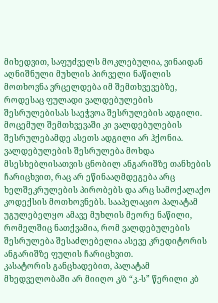მიხედვით, საფუძველს მოკლებულია, ვინაიდან აღნიშნული მუხლის პირველი ნაწილის მოთხოვნა ვრცელდება იმ შემთხვევებზე, როდესაც ფულადი ვალდებულების შესრულებისას საეჭვოა შესრულების ადგილი. მოცემულ შემთხვევაში კი ვალდებულების შესრულებამდე ასეთს ადგილი არ ჰქონია. ვალდებულების შესრულება მოხდა მსესხებლისათვის ცნობილ ანგარიშზე თანხების ჩარიცხვით, რაც არ ეწინააღმდეგება არც ხელშეკრულების პირობებს და არც სამოქალაქო კოდექსის მოთხოვნებს. სააპელაციო პალატამ უგულებელყო ამავე მუხლის მეორე ნაწილი, რომელშიც ნათქვამია, რომ ვალდებულების შესრულება შესაძლებელია ასევე კრედიტორის ანგარიშზე ფულის ჩარიცხვით.
კასატორის განცხადებით, პალატამ მხედველობაში არ მიიღო კ/ბ “კ.-ს” წერილი კბ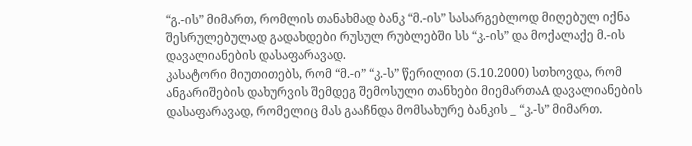“გ.-ის” მიმართ, რომლის თანახმად ბანკ “მ.-ის” სასარგებლოდ მიღებულ იქნა შესრულებულად გადახდები რუსულ რუბლებში სს “კ.-ის” და მოქალაქე მ.-ის დავალიანების დასაფარავად.
კასატორი მიუთითებს, რომ “მ.-ი” “კ.-ს” წერილით (5.10.2000) სთხოვდა, რომ ანგარიშების დახურვის შემდეგ შემოსული თანხები მიემართაA დავალიანების დასაფარავად, რომელიც მას გააჩნდა მომსახურე ბანკის _ “კ.-ს” მიმართ.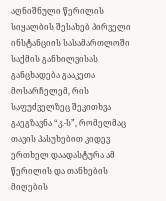აღნიშნული წერილის სიყალბის შესახებ პირველი ინსტანციის სასამართლოში საქმის განხილვისას განცხადება გააკეთა მოსარჩელემ, რის საფუძველზეც შეკითხვა გაეგზავნა “კ.-ს”, რომელმაც თავის პასუხებით კიდევ ერთხელ დაადასტურა ამ წერილის და თანხების მიღების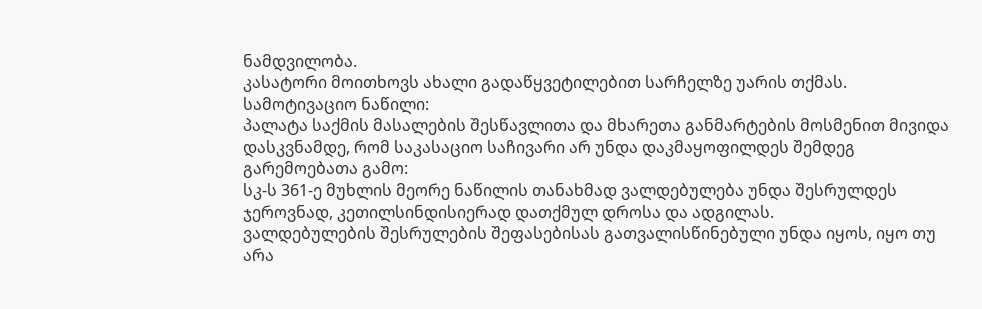ნამდვილობა.
კასატორი მოითხოვს ახალი გადაწყვეტილებით სარჩელზე უარის თქმას.
სამოტივაციო ნაწილი:
პალატა საქმის მასალების შესწავლითა და მხარეთა განმარტების მოსმენით მივიდა დასკვნამდე, რომ საკასაციო საჩივარი არ უნდა დაკმაყოფილდეს შემდეგ გარემოებათა გამო:
სკ-ს 361-ე მუხლის მეორე ნაწილის თანახმად ვალდებულება უნდა შესრულდეს ჯეროვნად, კეთილსინდისიერად დათქმულ დროსა და ადგილას.
ვალდებულების შესრულების შეფასებისას გათვალისწინებული უნდა იყოს, იყო თუ არა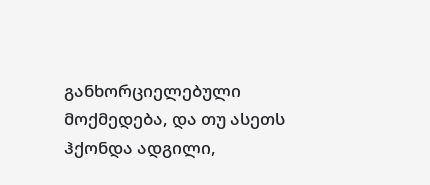განხორციელებული მოქმედება, და თუ ასეთს ჰქონდა ადგილი,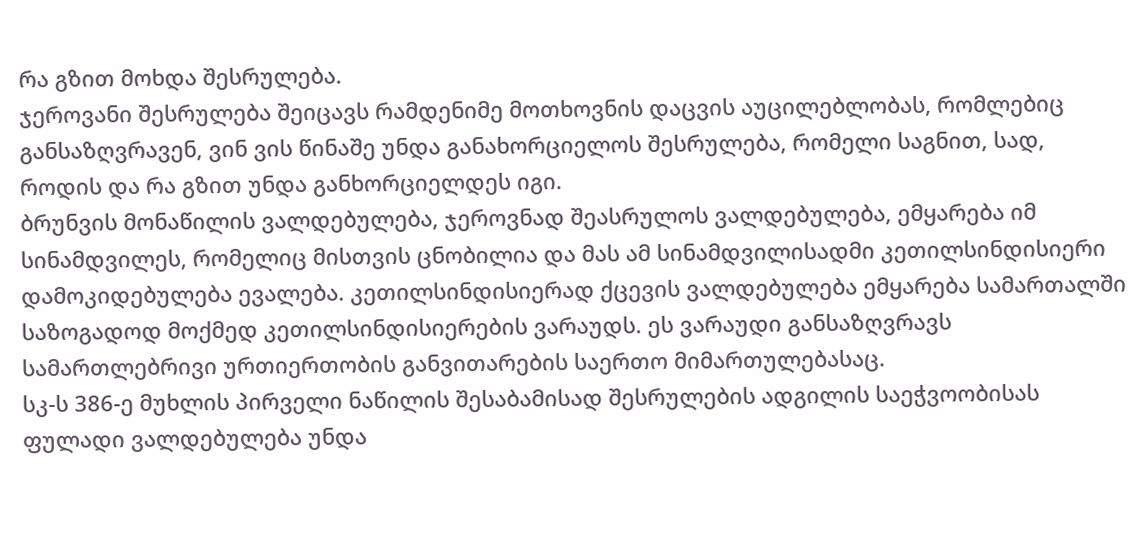რა გზით მოხდა შესრულება.
ჯეროვანი შესრულება შეიცავს რამდენიმე მოთხოვნის დაცვის აუცილებლობას, რომლებიც განსაზღვრავენ, ვინ ვის წინაშე უნდა განახორციელოს შესრულება, რომელი საგნით, სად, როდის და რა გზით უნდა განხორციელდეს იგი.
ბრუნვის მონაწილის ვალდებულება, ჯეროვნად შეასრულოს ვალდებულება, ემყარება იმ სინამდვილეს, რომელიც მისთვის ცნობილია და მას ამ სინამდვილისადმი კეთილსინდისიერი დამოკიდებულება ევალება. კეთილსინდისიერად ქცევის ვალდებულება ემყარება სამართალში საზოგადოდ მოქმედ კეთილსინდისიერების ვარაუდს. ეს ვარაუდი განსაზღვრავს სამართლებრივი ურთიერთობის განვითარების საერთო მიმართულებასაც.
სკ-ს 386-ე მუხლის პირველი ნაწილის შესაბამისად შესრულების ადგილის საეჭვოობისას ფულადი ვალდებულება უნდა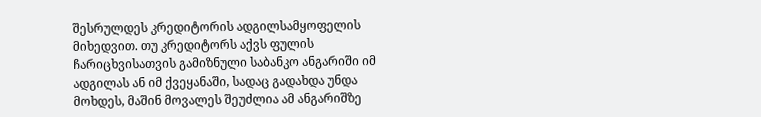შესრულდეს კრედიტორის ადგილსამყოფელის მიხედვით. თუ კრედიტორს აქვს ფულის ჩარიცხვისათვის გამიზნული საბანკო ანგარიში იმ ადგილას ან იმ ქვეყანაში, სადაც გადახდა უნდა მოხდეს, მაშინ მოვალეს შეუძლია ამ ანგარიშზე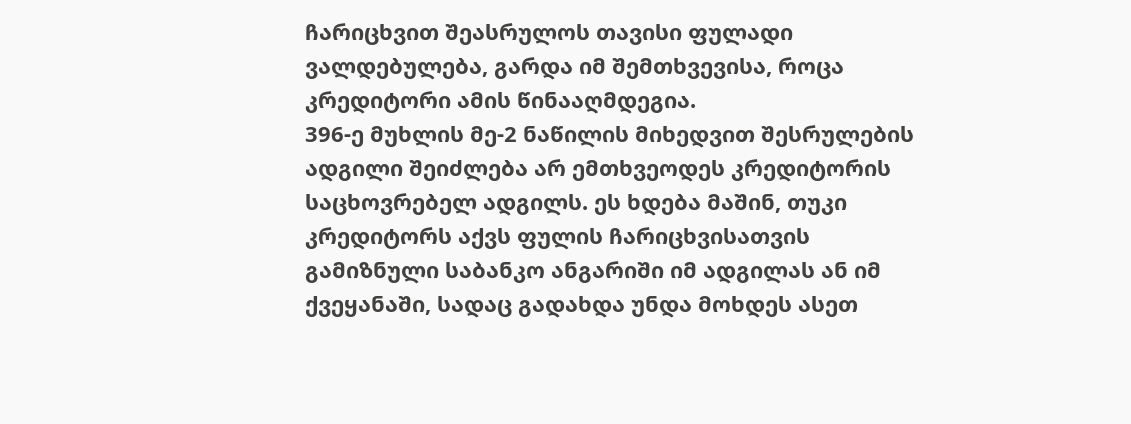ჩარიცხვით შეასრულოს თავისი ფულადი ვალდებულება, გარდა იმ შემთხვევისა, როცა კრედიტორი ამის წინააღმდეგია.
396-ე მუხლის მე-2 ნაწილის მიხედვით შესრულების ადგილი შეიძლება არ ემთხვეოდეს კრედიტორის საცხოვრებელ ადგილს. ეს ხდება მაშინ, თუკი კრედიტორს აქვს ფულის ჩარიცხვისათვის გამიზნული საბანკო ანგარიში იმ ადგილას ან იმ ქვეყანაში, სადაც გადახდა უნდა მოხდეს ასეთ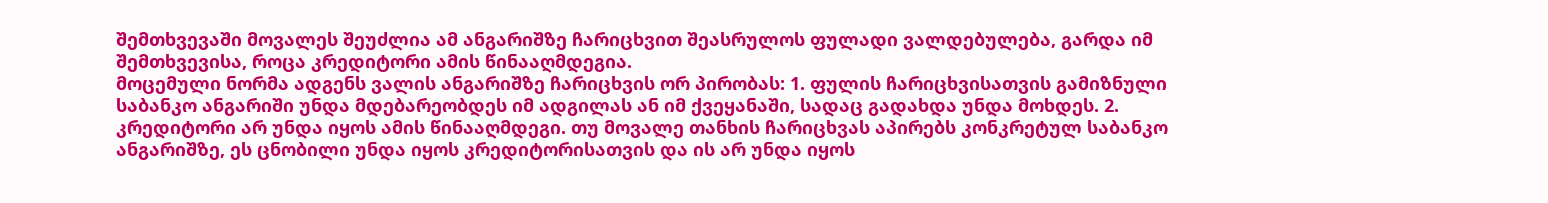შემთხვევაში მოვალეს შეუძლია ამ ანგარიშზე ჩარიცხვით შეასრულოს ფულადი ვალდებულება, გარდა იმ შემთხვევისა, როცა კრედიტორი ამის წინააღმდეგია.
მოცემული ნორმა ადგენს ვალის ანგარიშზე ჩარიცხვის ორ პირობას: 1. ფულის ჩარიცხვისათვის გამიზნული საბანკო ანგარიში უნდა მდებარეობდეს იმ ადგილას ან იმ ქვეყანაში, სადაც გადახდა უნდა მოხდეს. 2. კრედიტორი არ უნდა იყოს ამის წინააღმდეგი. თუ მოვალე თანხის ჩარიცხვას აპირებს კონკრეტულ საბანკო ანგარიშზე, ეს ცნობილი უნდა იყოს კრედიტორისათვის და ის არ უნდა იყოს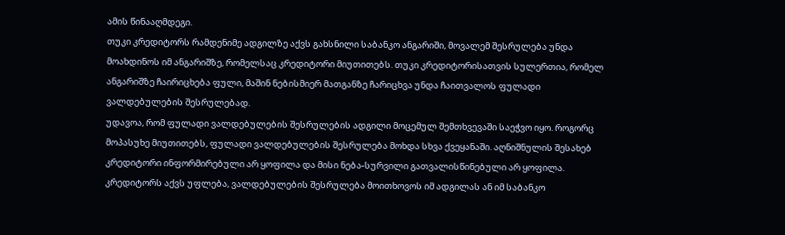ამის წინააღმდეგი.
თუკი კრედიტორს რამდენიმე ადგილზე აქვს გახსნილი საბანკო ანგარიში, მოვალემ შესრულება უნდა მოახდინოს იმ ანგარიშზე, რომელსაც კრედიტორი მიუთითებს. თუკი კრედიტორისათვის სულერთია, რომელ ანგარიშზე ჩაირიცხება ფული, მაშინ ნებისმიერ მათგანზე ჩარიცხვა უნდა ჩაითვალოს ფულადი ვალდებულების შესრულებად.
უდავოა, რომ ფულადი ვალდებულების შესრულების ადგილი მოცემულ შემთხვევაში საეჭვო იყო. როგორც მოპასუხე მიუთითებს, ფულადი ვალდებულების შესრულება მოხდა სხვა ქვეყანაში. აღნიშნულის შესახებ კრედიტორი ინფორმირებული არ ყოფილა და მისი ნება-სურვილი გათვალისწინებული არ ყოფილა.
კრედიტორს აქვს უფლება, ვალდებულების შესრულება მოითხოვოს იმ ადგილას ან იმ საბანკო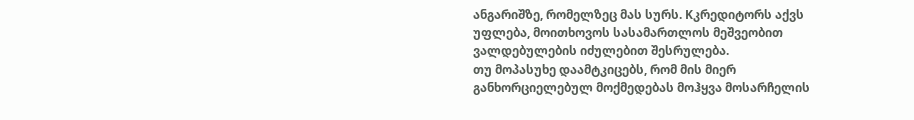ანგარიშზე, რომელზეც მას სურს. Kკრედიტორს აქვს უფლება, მოითხოვოს სასამართლოს მეშვეობით ვალდებულების იძულებით შესრულება.
თუ მოპასუხე დაამტკიცებს, რომ მის მიერ განხორციელებულ მოქმედებას მოჰყვა მოსარჩელის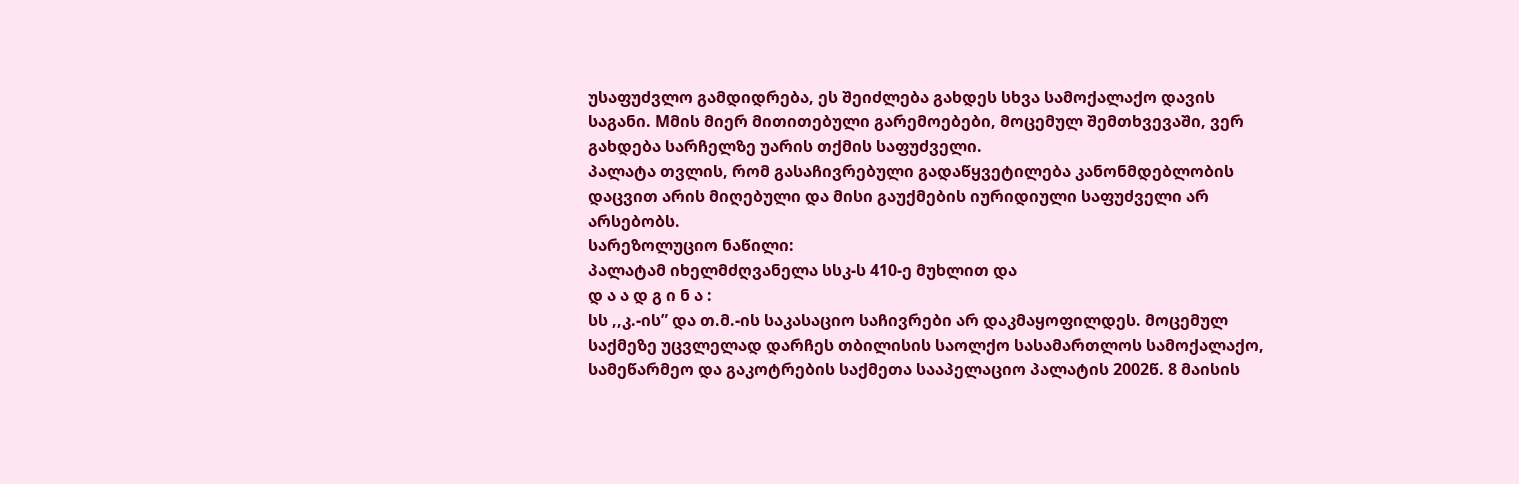უსაფუძვლო გამდიდრება, ეს შეიძლება გახდეს სხვა სამოქალაქო დავის საგანი. Mმის მიერ მითითებული გარემოებები, მოცემულ შემთხვევაში, ვერ გახდება სარჩელზე უარის თქმის საფუძველი.
პალატა თვლის, რომ გასაჩივრებული გადაწყვეტილება კანონმდებლობის დაცვით არის მიღებული და მისი გაუქმების იურიდიული საფუძველი არ არსებობს.
სარეზოლუციო ნაწილი:
პალატამ იხელმძღვანელა სსკ-ს 410-ე მუხლით და
დ ა ა დ გ ი ნ ა :
სს ,,კ.-ის” და თ.მ.-ის საკასაციო საჩივრები არ დაკმაყოფილდეს. მოცემულ საქმეზე უცვლელად დარჩეს თბილისის საოლქო სასამართლოს სამოქალაქო, სამეწარმეო და გაკოტრების საქმეთა სააპელაციო პალატის 2002წ. 8 მაისის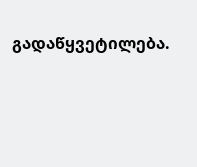გადაწყვეტილება.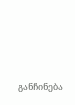განჩინება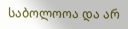საბოლოოა და არ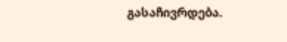გასაჩივრდება.